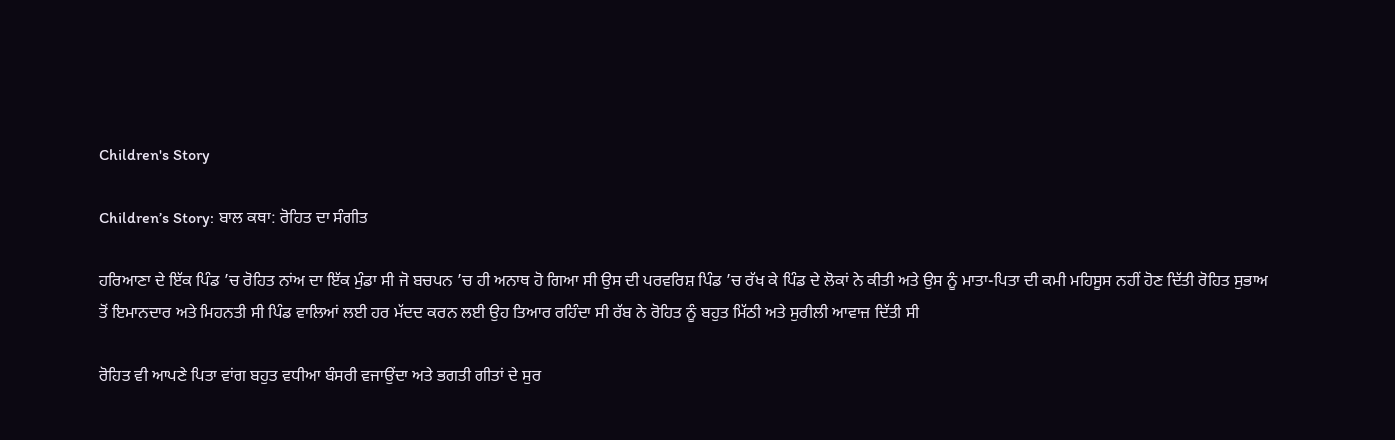Children's Story

Children’s Story: ਬਾਲ ਕਥਾ: ਰੋਹਿਤ ਦਾ ਸੰਗੀਤ

ਹਰਿਆਣਾ ਦੇ ਇੱਕ ਪਿੰਡ ’ਚ ਰੋਹਿਤ ਨਾਂਅ ਦਾ ਇੱਕ ਮੁੰਡਾ ਸੀ ਜੋ ਬਚਪਨ ’ਚ ਹੀ ਅਨਾਥ ਹੋ ਗਿਆ ਸੀ ਉਸ ਦੀ ਪਰਵਰਿਸ਼ ਪਿੰਡ ’ਚ ਰੱਖ ਕੇ ਪਿੰਡ ਦੇ ਲੋਕਾਂ ਨੇ ਕੀਤੀ ਅਤੇ ਉਸ ਨੂੰ ਮਾਤਾ-ਪਿਤਾ ਦੀ ਕਮੀ ਮਹਿਸੂਸ ਨਹੀਂ ਹੋਣ ਦਿੱਤੀ ਰੋਹਿਤ ਸੁਭਾਅ ਤੋਂ ਇਮਾਨਦਾਰ ਅਤੇ ਮਿਹਨਤੀ ਸੀ ਪਿੰਡ ਵਾਲਿਆਂ ਲਈ ਹਰ ਮੱਦਦ ਕਰਨ ਲਈ ਉਹ ਤਿਆਰ ਰਹਿੰਦਾ ਸੀ ਰੱਬ ਨੇ ਰੋਹਿਤ ਨੂੰ ਬਹੁਤ ਮਿੱਠੀ ਅਤੇ ਸੁਰੀਲੀ ਆਵਾਜ਼ ਦਿੱਤੀ ਸੀ

ਰੋਹਿਤ ਵੀ ਆਪਣੇ ਪਿਤਾ ਵਾਂਗ ਬਹੁਤ ਵਧੀਆ ਬੰਸਰੀ ਵਜਾਉਂਦਾ ਅਤੇ ਭਗਤੀ ਗੀਤਾਂ ਦੇ ਸੁਰ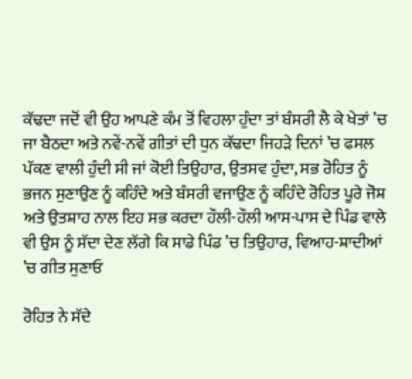ਕੱਢਦਾ ਜਦੋਂ ਵੀ ਉਹ ਆਪਣੇ ਕੰਮ ਤੋਂ ਵਿਹਲਾ ਹੁੰਦਾ ਤਾਂ ਬੰਸਰੀ ਲੈ ਕੇ ਖੇਤਾਂ ’ਚ ਜਾ ਬੈਠਦਾ ਅਤੇ ਨਵੇਂ-ਨਵੇਂ ਗੀਤਾਂ ਦੀ ਧੁਨ ਕੱਢਦਾ ਜਿਹੜੇ ਦਿਨਾਂ ’ਚ ਫਸਲ ਪੱਕਣ ਵਾਲੀ ਹੁੰਦੀ ਸੀ ਜਾਂ ਕੋਈ ਤਿਉਹਾਰ, ਉਤਸਵ ਹੁੰਦਾ, ਸਭ ਰੋਹਿਤ ਨੂੰ ਭਜਨ ਸੁਣਾਉਣ ਨੂੰ ਕਹਿੰਦੇ ਅਤੇ ਬੰਸਰੀ ਵਜਾਉਣ ਨੂੰ ਕਹਿੰਦੇ ਰੋਹਿਤ ਪੂਰੇ ਜੋਸ਼ ਅਤੇ ਉਤਸ਼ਾਹ ਨਾਲ ਇਹ ਸਭ ਕਰਦਾ ਹੌਲੀ-ਹੌਲੀ ਆਸ-ਪਾਸ ਦੇ ਪਿੰਡ ਵਾਲੇ ਵੀ ਉਸ ਨੂੰ ਸੱਦਾ ਦੇਣ ਲੱਗੇ ਕਿ ਸਾਡੇ ਪਿੰਡ ’ਚ ਤਿਉਹਾਰ, ਵਿਆਹ-ਸ਼ਾਦੀਆਂ ’ਚ ਗੀਤ ਸੁਣਾਓ

ਰੋਹਿਤ ਨੇ ਸੱਦੇ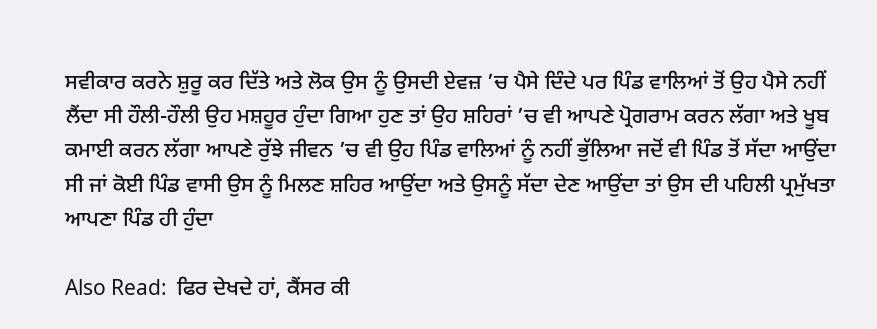ਸਵੀਕਾਰ ਕਰਨੇ ਸ਼ੁਰੂ ਕਰ ਦਿੱਤੇ ਅਤੇ ਲੋਕ ਉਸ ਨੂੰ ਉਸਦੀ ਏਵਜ਼ ’ਚ ਪੈਸੇ ਦਿੰਦੇ ਪਰ ਪਿੰਡ ਵਾਲਿਆਂ ਤੋਂ ਉਹ ਪੈਸੇ ਨਹੀਂ ਲੈਂਦਾ ਸੀ ਹੌਲੀ-ਹੌਲੀ ਉਹ ਮਸ਼ਹੂਰ ਹੁੰਦਾ ਗਿਆ ਹੁਣ ਤਾਂ ਉਹ ਸ਼ਹਿਰਾਂ ’ਚ ਵੀ ਆਪਣੇ ਪ੍ਰੋਗਰਾਮ ਕਰਨ ਲੱਗਾ ਅਤੇ ਖੂਬ ਕਮਾਈ ਕਰਨ ਲੱਗਾ ਆਪਣੇ ਰੁੱਝੇ ਜੀਵਨ ’ਚ ਵੀ ਉਹ ਪਿੰਡ ਵਾਲਿਆਂ ਨੂੰ ਨਹੀਂ ਭੁੱਲਿਆ ਜਦੋਂ ਵੀ ਪਿੰਡ ਤੋਂ ਸੱਦਾ ਆਉਂਦਾ ਸੀ ਜਾਂ ਕੋਈ ਪਿੰਡ ਵਾਸੀ ਉਸ ਨੂੰ ਮਿਲਣ ਸ਼ਹਿਰ ਆਉਂਦਾ ਅਤੇ ਉਸਨੂੰ ਸੱਦਾ ਦੇਣ ਆਉਂਦਾ ਤਾਂ ਉਸ ਦੀ ਪਹਿਲੀ ਪ੍ਰਮੁੱਖਤਾ ਆਪਣਾ ਪਿੰਡ ਹੀ ਹੁੰਦਾ

Also Read:  ਫਿਰ ਦੇਖਦੇ ਹਾਂ, ਕੈਂਸਰ ਕੀ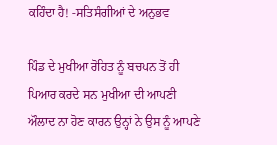ਕਹਿੰਦਾ ਹੈ! -ਸਤਿਸੰਗੀਆਂ ਦੇ ਅਨੁਭਵ

ਪਿੰਡ ਦੇ ਮੁਖੀਆ ਰੋਹਿਤ ਨੂੰ ਬਚਪਨ ਤੋਂ ਹੀ ਪਿਆਰ ਕਰਦੇ ਸਨ ਮੁਖੀਆ ਦੀ ਆਪਣੀ ਔਲਾਦ ਨਾ ਹੋਣ ਕਾਰਨ ਉਨ੍ਹਾਂ ਨੇ ਉਸ ਨੂੰ ਆਪਣੇ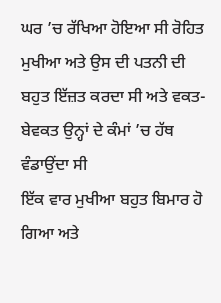ਘਰ ’ਚ ਰੱਖਿਆ ਹੋਇਆ ਸੀ ਰੋਹਿਤ ਮੁਖੀਆ ਅਤੇ ਉਸ ਦੀ ਪਤਨੀ ਦੀ ਬਹੁਤ ਇੱਜ਼ਤ ਕਰਦਾ ਸੀ ਅਤੇ ਵਕਤ-ਬੇਵਕਤ ਉਨ੍ਹਾਂ ਦੇ ਕੰਮਾਂ ’ਚ ਹੱਥ ਵੰਡਾਉਂਦਾ ਸੀ
ਇੱਕ ਵਾਰ ਮੁਖੀਆ ਬਹੁਤ ਬਿਮਾਰ ਹੋ ਗਿਆ ਅਤੇ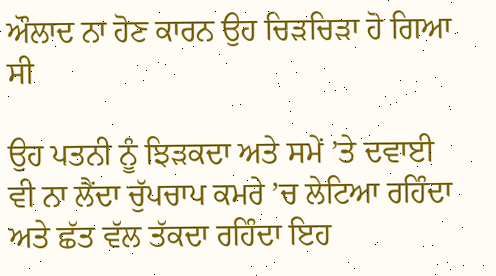ਔਲਾਦ ਨਾ ਹੋਣ ਕਾਰਨ ਉਹ ਚਿੜਚਿੜਾ ਹੋ ਗਿਆ ਸੀ

ਉਹ ਪਤਨੀ ਨੂੰ ਝਿੜਕਦਾ ਅਤੇ ਸਮੇਂ ’ਤੇ ਦਵਾਈ ਵੀ ਨਾ ਲੈਂਦਾ ਚੁੱਪਚਾਪ ਕਮਰੇ ’ਚ ਲੇਟਿਆ ਰਹਿੰਦਾ ਅਤੇ ਛੱਤ ਵੱਲ ਤੱਕਦਾ ਰਹਿੰਦਾ ਇਹ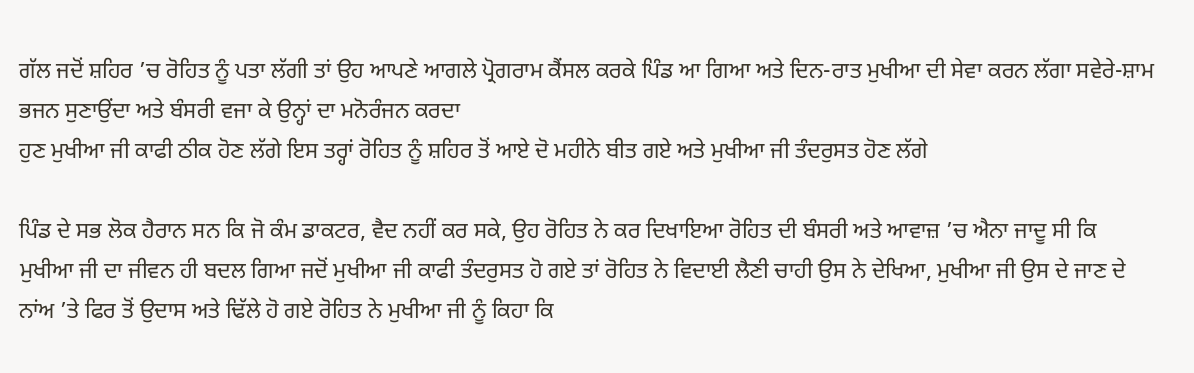ਗੱਲ ਜਦੋਂ ਸ਼ਹਿਰ ’ਚ ਰੋਹਿਤ ਨੂੰ ਪਤਾ ਲੱਗੀ ਤਾਂ ਉਹ ਆਪਣੇ ਆਗਲੇ ਪ੍ਰੋਗਰਾਮ ਕੈਂਸਲ ਕਰਕੇ ਪਿੰਡ ਆ ਗਿਆ ਅਤੇ ਦਿਨ-ਰਾਤ ਮੁਖੀਆ ਦੀ ਸੇਵਾ ਕਰਨ ਲੱਗਾ ਸਵੇਰੇ-ਸ਼ਾਮ ਭਜਨ ਸੁਣਾਉਂਦਾ ਅਤੇ ਬੰਸਰੀ ਵਜਾ ਕੇ ਉਨ੍ਹਾਂ ਦਾ ਮਨੋਰੰਜਨ ਕਰਦਾ
ਹੁਣ ਮੁਖੀਆ ਜੀ ਕਾਫੀ ਠੀਕ ਹੋਣ ਲੱਗੇ ਇਸ ਤਰ੍ਹਾਂ ਰੋਹਿਤ ਨੂੰ ਸ਼ਹਿਰ ਤੋਂ ਆਏ ਦੋ ਮਹੀਨੇ ਬੀਤ ਗਏ ਅਤੇ ਮੁਖੀਆ ਜੀ ਤੰਦਰੁਸਤ ਹੋਣ ਲੱਗੇ

ਪਿੰਡ ਦੇ ਸਭ ਲੋਕ ਹੈਰਾਨ ਸਨ ਕਿ ਜੋ ਕੰਮ ਡਾਕਟਰ, ਵੈਦ ਨਹੀਂ ਕਰ ਸਕੇ, ਉਹ ਰੋਹਿਤ ਨੇ ਕਰ ਦਿਖਾਇਆ ਰੋਹਿਤ ਦੀ ਬੰਸਰੀ ਅਤੇ ਆਵਾਜ਼ ’ਚ ਐਨਾ ਜਾਦੂ ਸੀ ਕਿ ਮੁਖੀਆ ਜੀ ਦਾ ਜੀਵਨ ਹੀ ਬਦਲ ਗਿਆ ਜਦੋਂ ਮੁਖੀਆ ਜੀ ਕਾਫੀ ਤੰਦਰੁਸਤ ਹੋ ਗਏ ਤਾਂ ਰੋਹਿਤ ਨੇ ਵਿਦਾਈ ਲੈਣੀ ਚਾਹੀ ਉਸ ਨੇ ਦੇਖਿਆ, ਮੁਖੀਆ ਜੀ ਉਸ ਦੇ ਜਾਣ ਦੇ ਨਾਂਅ ’ਤੇ ਫਿਰ ਤੋਂ ਉਦਾਸ ਅਤੇ ਢਿੱਲੇ ਹੋ ਗਏ ਰੋਹਿਤ ਨੇ ਮੁਖੀਆ ਜੀ ਨੂੰ ਕਿਹਾ ਕਿ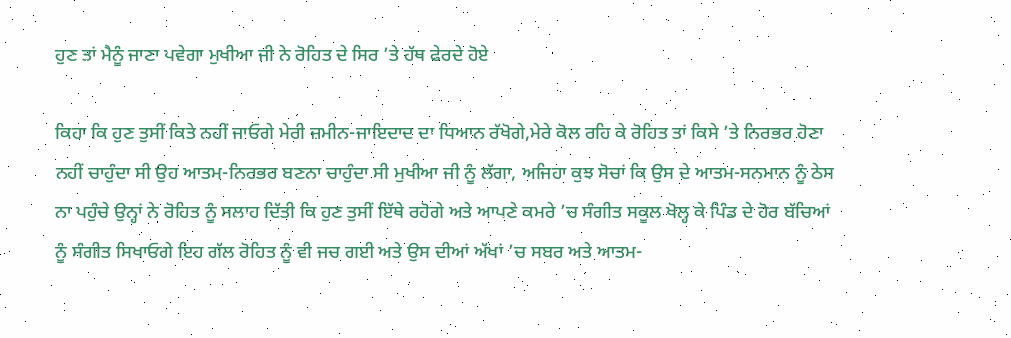ਹੁਣ ਤਾਂ ਮੈਨੂੰ ਜਾਣਾ ਪਵੇਗਾ ਮੁਖੀਆ ਜੀ ਨੇ ਰੋਹਿਤ ਦੇ ਸਿਰ ’ਤੇ ਹੱਥ ਫੇਰਦੇ ਹੋਏ

ਕਿਹਾ ਕਿ ਹੁਣ ਤੁਸੀਂ ਕਿਤੇ ਨਹੀਂ ਜਾਓਗੇ ਮੇਰੀ ਜ਼ਮੀਨ-ਜਾਇਦਾਦ ਦਾ ਧਿਆਨ ਰੱਖੋਗੇ,ਮੇਰੇ ਕੋਲ ਰਹਿ ਕੇ ਰੋਹਿਤ ਤਾਂ ਕਿਸੇ ’ਤੇ ਨਿਰਭਰ ਹੋਣਾ ਨਹੀਂ ਚਾਹੁੰਦਾ ਸੀ ਉਹ ਆਤਮ-ਨਿਰਭਰ ਬਣਨਾ ਚਾਹੁੰਦਾ ਸੀ ਮੁਖੀਆ ਜੀ ਨੂੰ ਲੱਗਾ, ਅਜਿਹਾ ਕੁਝ ਸੋਚਾਂ ਕਿ ਉਸ ਦੇ ਆਤਮ-ਸਨਮਾਨ ਨੂੰ ਠੇਸ ਨਾ ਪਹੁੰਚੇ ਉਨ੍ਹਾਂ ਨੇ ਰੋਹਿਤ ਨੂੰ ਸਲਾਹ ਦਿੱਤੀ ਕਿ ਹੁਣ ਤੁਸੀਂ ਇੱਥੇ ਰਹੋਗੇ ਅਤੇ ਆਪਣੇ ਕਮਰੇ ’ਚ ਸੰਗੀਤ ਸਕੂਲ ਖੋਲ੍ਹ ਕੇ ਪਿੰਡ ਦੇ ਹੋਰ ਬੱਚਿਆਂ ਨੂੰ ਸੰਗੀਤ ਸਿਖਾਓਗੇ ਇਹ ਗੱਲ ਰੋਹਿਤ ਨੂੰ ਵੀ ਜਚ ਗਈ ਅਤੇ ਉਸ ਦੀਆਂ ਅੱਖਾਂ ’ਚ ਸਬਰ ਅਤੇ ਆਤਮ-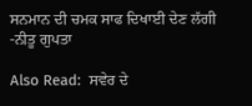ਸਨਮਾਨ ਦੀ ਚਮਕ ਸਾਫ ਦਿਖਾਈ ਦੇਣ ਲੱਗੀ -ਨੀਤੂ ਗੁਪਤਾ

Also Read:  ਸਵੇਰ ਦੇ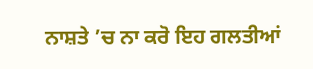ਨਾਸ਼ਤੇ ’ਚ ਨਾ ਕਰੋ ਇਹ ਗਲਤੀਆਂ